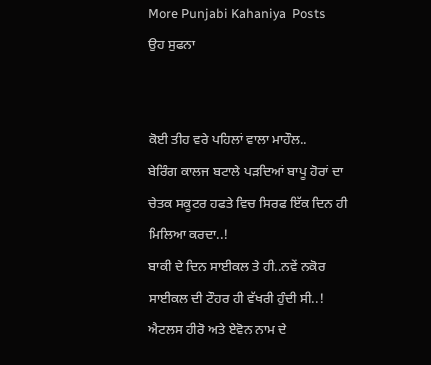More Punjabi Kahaniya  Posts
ਉਹ ਸੁਫਨਾ


ਕੋਈ ਤੀਹ ਵਰੇ ਪਹਿਲਾਂ ਵਾਲਾ ਮਾਹੌਲ..
ਬੇਰਿੰਗ ਕਾਲਜ ਬਟਾਲੇ ਪੜਦਿਆਂ ਬਾਪੂ ਹੋਰਾਂ ਦਾ ਚੇਤਕ ਸਕੂਟਰ ਹਫਤੇ ਵਿਚ ਸਿਰਫ ਇੱਕ ਦਿਨ ਹੀ ਮਿਲਿਆ ਕਰਦਾ..!
ਬਾਕੀ ਦੇ ਦਿਨ ਸਾਈਕਲ ਤੇ ਹੀ..ਨਵੇਂ ਨਕੋਰ ਸਾਈਕਲ ਦੀ ਟੌਹਰ ਹੀ ਵੱਖਰੀ ਹੁੰਦੀ ਸੀ..!
ਐਟਲਸ ਹੀਰੋ ਅਤੇ ਏਵੋਨ ਨਾਮ ਦੇ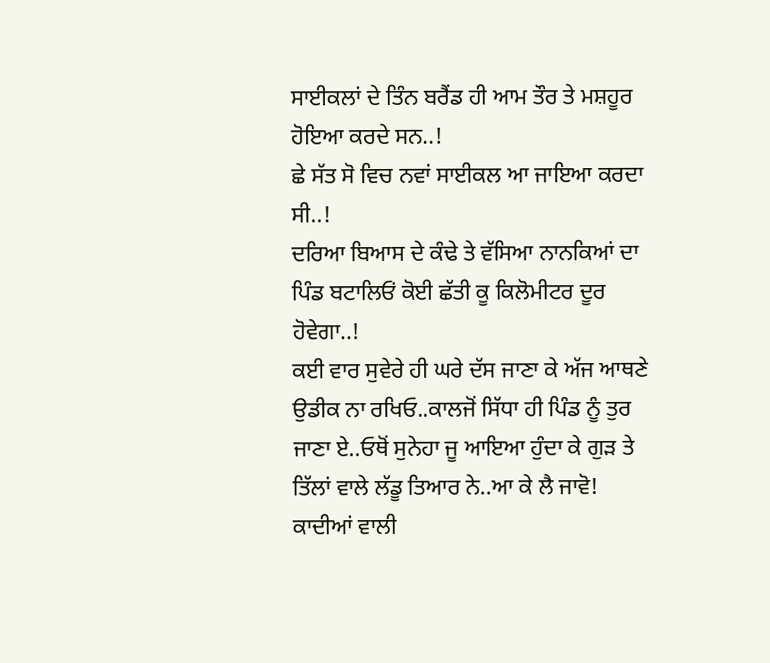ਸਾਈਕਲਾਂ ਦੇ ਤਿੰਨ ਬਰੈਂਡ ਹੀ ਆਮ ਤੌਰ ਤੇ ਮਸ਼ਹੂਰ ਹੋਇਆ ਕਰਦੇ ਸਨ..!
ਛੇ ਸੱਤ ਸੋ ਵਿਚ ਨਵਾਂ ਸਾਈਕਲ ਆ ਜਾਇਆ ਕਰਦਾ ਸੀ..!
ਦਰਿਆ ਬਿਆਸ ਦੇ ਕੰਢੇ ਤੇ ਵੱਸਿਆ ਨਾਨਕਿਆਂ ਦਾ ਪਿੰਡ ਬਟਾਲਿਓਂ ਕੋਈ ਛੱਤੀ ਕੂ ਕਿਲੋਮੀਟਰ ਦੂਰ ਹੋਵੇਗਾ..!
ਕਈ ਵਾਰ ਸੁਵੇਰੇ ਹੀ ਘਰੇ ਦੱਸ ਜਾਣਾ ਕੇ ਅੱਜ ਆਥਣੇ ਉਡੀਕ ਨਾ ਰਖਿਓ..ਕਾਲਜੋਂ ਸਿੱਧਾ ਹੀ ਪਿੰਡ ਨੂੰ ਤੁਰ ਜਾਣਾ ਏ..ਓਥੋਂ ਸੁਨੇਹਾ ਜੂ ਆਇਆ ਹੁੰਦਾ ਕੇ ਗੁੜ ਤੇ ਤਿੱਲਾਂ ਵਾਲੇ ਲੱਡੂ ਤਿਆਰ ਨੇ..ਆ ਕੇ ਲੈ ਜਾਵੋ!
ਕਾਦੀਆਂ ਵਾਲੀ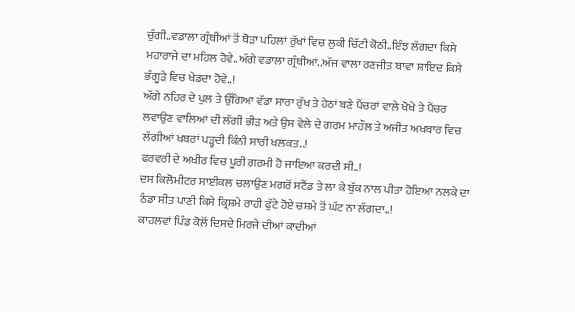ਚੁੰਗੀ..ਵਡਾਲਾ ਗ੍ਰੰਥੀਆਂ ਤੋਂ ਥੋੜਾ ਪਹਿਲਾਂ ਰੁੱਖਾਂ ਵਿਚ ਲੁਕੀ ਚਿੱਟੀ ਕੋਠੀ..ਇੰਝ ਲੱਗਦਾ ਕਿਸੇ ਮਹਾਰਾਜੇ ਦਾ ਮਹਿਲ ਹੋਵੇ..ਅੱਗੇ ਵਡਾਲਾ ਗ੍ਰੰਥੀਆਂ..ਅੱਜ ਵਾਲਾ ਰਣਜੀਤ ਬਾਵਾ ਸ਼ਾਇਦ ਕਿਸੇ ਭੰਗੂੜੇ ਵਿਚ ਖੇਡਦਾ ਹੋਵੇ..!
ਅੱਗੇ ਨਹਿਰ ਦੇ ਪੁਲ ਤੇ ਉੱਗਿਆ ਵੱਡਾ ਸਾਰਾ ਰੁੱਖ ਤੇ ਹੇਠਾਂ ਬਣੇ ਪੈਂਚਰਾਂ ਵਾਲੇ ਖੋਖੇ ਤੇ ਪੈਂਚਰ ਲਵਾਉਣ ਵਾਲਿਆਂ ਦੀ ਲੱਗੀ ਭੀੜ ਅਤੇ ਉਸ ਵੇਲੇ ਦੇ ਗਰਮ ਮਾਹੌਲ ਤੇ ਅਜੀਤ ਅਖਬਾਰ ਵਿਚ ਲੱਗੀਆਂ ਖਬਰਾਂ ਪੜ੍ਹਦੀ ਕਿੰਨੀ ਸਾਰੀ ਖਲਕਤ..!
ਫਰਵਰੀ ਦੇ ਅਖੀਰ ਵਿਚ ਪੂਰੀ ਗਰਮੀ ਹੋ ਜਾਇਆ ਕਰਦੀ ਸੀ..!
ਦਸ ਕਿਲੋਮੀਟਰ ਸਾਈਕਲ ਚਲਾਉਣ ਮਗਰੋਂ ਸਟੈਂਡ ਤੇ ਲਾ ਕੇ ਬੁੱਕ ਨਾਲ ਪੀਤਾ ਹੋਇਆ ਨਲਕੇ ਦਾ ਠੰਡਾ ਸੀਤ ਪਾਣੀ ਕਿਸੇ ਕ੍ਰਿਸ਼ਮੇ ਰਾਹੀ ਫੁੱਟੇ ਹੋਏ ਚਸ਼ਮੇ ਤੋਂ ਘੱਟ ਨਾ ਲੱਗਦਾ..!
ਕਾਹਲਵਾਂ ਪਿੰਡ ਕੋਲੋਂ ਦਿਸਦੇ ਮਿਰਜੇ ਦੀਆਂ ਕਾਦੀਆਂ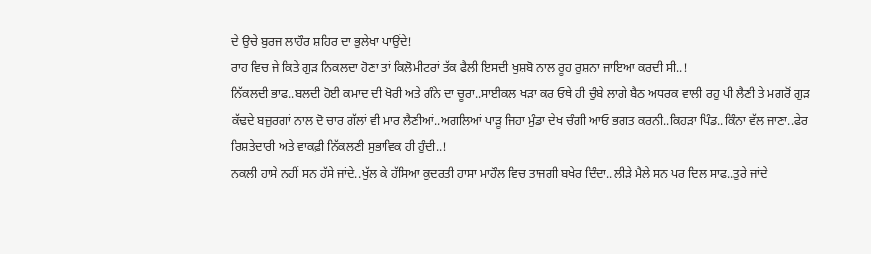ਦੇ ਉਚੇ ਬੁਰਜ ਲਾਹੌਰ ਸ਼ਹਿਰ ਦਾ ਭੁਲੇਖਾ ਪਾਉਂਦੇ!
ਰਾਹ ਵਿਚ ਜੇ ਕਿਤੇ ਗੁੜ ਨਿਕਲਦਾ ਹੋਣਾ ਤਾਂ ਕਿਲੋਮੀਟਰਾਂ ਤੱਕ ਫੈਲੀ ਇਸਦੀ ਖੁਸ਼ਬੋ ਨਾਲ ਰੂਹ ਰੁਸ਼ਨਾ ਜਾਇਆ ਕਰਦੀ ਸੀ..!
ਨਿੱਕਲਦੀ ਭਾਫ..ਬਲਦੀ ਹੋਈ ਕਮਾਦ ਦੀ ਖੋਰੀ ਅਤੇ ਗੰਨੇ ਦਾ ਚੂਰਾ..ਸਾਈਕਲ ਖੜਾ ਕਰ ਓਥੇ ਹੀ ਚੁੰਬੇ ਲਾਗੇ ਬੈਠ ਅਧਰਕ ਵਾਲੀ ਰਹੁ ਪੀ ਲੈਣੀ ਤੇ ਮਗਰੋਂ ਗੁੜ ਕੱਢਦੇ ਬਜ਼ੁਰਗਾਂ ਨਾਲ ਦੋ ਚਾਰ ਗੱਲਾਂ ਵੀ ਮਾਰ ਲੈਣੀਆਂ..ਅਗਲਿਆਂ ਪਾੜੂ ਜਿਹਾ ਮੁੰਡਾ ਦੇਖ ਚੰਗੀ ਆਓ ਭਗਤ ਕਰਨੀ..ਕਿਹੜਾ ਪਿੰਡ..ਕਿੰਨਾ ਵੱਲ ਜਾਣਾ..ਫੇਰ ਰਿਸ਼ਤੇਦਾਰੀ ਅਤੇ ਵਾਕਫ਼ੀ ਨਿੱਕਲਣੀ ਸੁਭਾਵਿਕ ਹੀ ਹੁੰਦੀ..!
ਨਕਲੀ ਹਾਸੇ ਨਹੀਂ ਸਨ ਹੱਸੇ ਜਾਂਦੇ..ਖੁੱਲ ਕੇ ਹੱਸਿਆ ਕੁਦਰਤੀ ਹਾਸਾ ਮਾਹੌਲ ਵਿਚ ਤਾਜਗੀ ਬਖੇਰ ਦਿੰਦਾ..ਲੀੜੇ ਮੈਲੇ ਸਨ ਪਰ ਦਿਲ ਸਾਫ..ਤੁਰੇ ਜਾਂਦੇ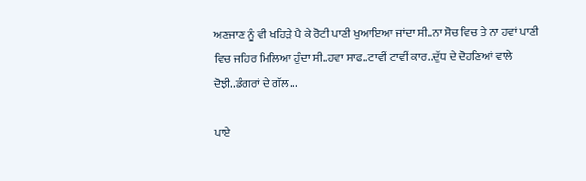ਅਣਜਾਣ ਨੂੰ ਵੀ ਖਹਿੜੇ ਪੈ ਕੇ ਰੋਟੀ ਪਾਣੀ ਖੁਆਇਆ ਜਾਂਦਾ ਸੀ..ਨਾ ਸੋਚ ਵਿਚ ਤੇ ਨਾ ਹਵਾਂ ਪਾਣੀ ਵਿਚ ਜਹਿਰ ਮਿਲਿਆ ਹੁੰਦਾ ਸੀ..ਹਵਾ ਸਾਫ..ਟਾਵੀਂ ਟਾਵੀਂ ਕਾਰ..ਦੁੱਧ ਦੇ ਦੋਹਣਿਆਂ ਵਾਲੇ ਦੋਝੀ..ਡੰਗਰਾਂ ਦੇ ਗੱਲ...

ਪਾਏ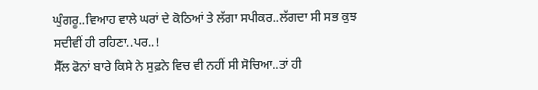ਘੁੰਗਰੂ..ਵਿਆਹ ਵਾਲੇ ਘਰਾਂ ਦੇ ਕੋਠਿਆਂ ਤੇ ਲੱਗਾ ਸਪੀਕਰ..ਲੱਗਦਾ ਸੀ ਸਭ ਕੁਝ ਸਦੀਵੀਂ ਹੀ ਰਹਿਣਾ..ਪਰ..!
ਸੈੱਲ ਫੋਨਾਂ ਬਾਰੇ ਕਿਸੇ ਨੇ ਸੁਫ਼ਨੇ ਵਿਚ ਵੀ ਨਹੀਂ ਸੀ ਸੋਚਿਆ..ਤਾਂ ਹੀ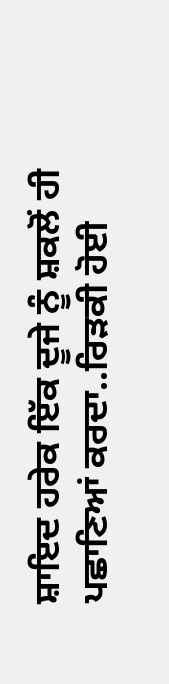ਸ਼ਾਇਦ ਹਰੇਕ ਇੱਕ ਦੂਜੇ ਨੂੰ ਸ਼ਕਲੋਂ ਹੀ ਪਛਾਣਿਆਂ ਕਰਦਾ..ਰਿੜਕੀ ਹੋਈ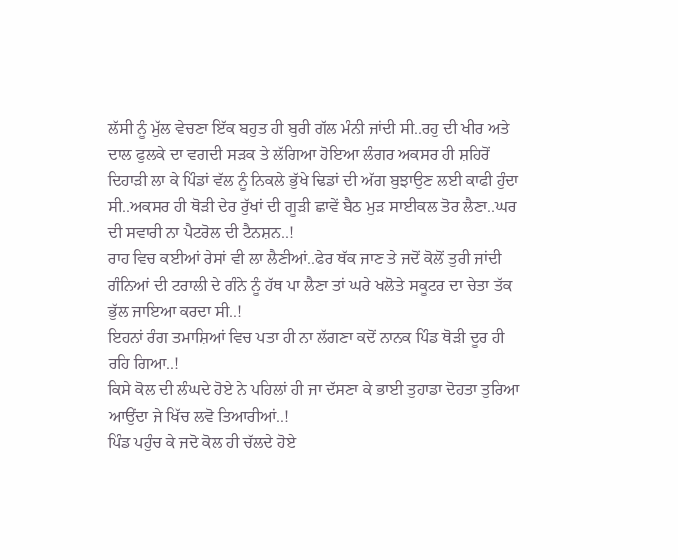ਲੱਸੀ ਨੂੰ ਮੁੱਲ ਵੇਚਣਾ ਇੱਕ ਬਹੁਤ ਹੀ ਬੁਰੀ ਗੱਲ ਮੰਨੀ ਜਾਂਦੀ ਸੀ..ਰਹੁ ਦੀ ਖੀਰ ਅਤੇ ਦਾਲ ਫੁਲਕੇ ਦਾ ਵਗਦੀ ਸੜਕ ਤੇ ਲੱਗਿਆ ਹੋਇਆ ਲੰਗਰ ਅਕਸਰ ਹੀ ਸ਼ਹਿਰੋਂ ਦਿਹਾੜੀ ਲਾ ਕੇ ਪਿੰਡਾਂ ਵੱਲ ਨੂੰ ਨਿਕਲੇ ਭੁੱਖੇ ਢਿਡਾਂ ਦੀ ਅੱਗ ਬੁਝਾਉਣ ਲਈ ਕਾਫੀ ਹੁੰਦਾ ਸੀ..ਅਕਸਰ ਹੀ ਥੋੜੀ ਦੇਰ ਰੁੱਖਾਂ ਦੀ ਗੂੜੀ ਛਾਵੇਂ ਬੈਠ ਮੁੜ ਸਾਈਕਲ ਤੋਰ ਲੈਣਾ..ਘਰ ਦੀ ਸਵਾਰੀ ਨਾ ਪੈਟਰੋਲ ਦੀ ਟੈਨਸ਼ਨ..!
ਰਾਹ ਵਿਚ ਕਈਆਂ ਰੇਸਾਂ ਵੀ ਲਾ ਲੈਣੀਆਂ..ਫੇਰ ਥੱਕ ਜਾਣ ਤੇ ਜਦੋਂ ਕੋਲੋਂ ਤੁਰੀ ਜਾਂਦੀ ਗੰਨਿਆਂ ਦੀ ਟਰਾਲੀ ਦੇ ਗੰਨੇ ਨੂੰ ਹੱਥ ਪਾ ਲੈਣਾ ਤਾਂ ਘਰੇ ਖਲੋਤੇ ਸਕੂਟਰ ਦਾ ਚੇਤਾ ਤੱਕ ਭੁੱਲ ਜਾਇਆ ਕਰਦਾ ਸੀ..!
ਇਹਨਾਂ ਰੰਗ ਤਮਾਸ਼ਿਆਂ ਵਿਚ ਪਤਾ ਹੀ ਨਾ ਲੱਗਣਾ ਕਦੋਂ ਨਾਨਕ ਪਿੰਡ ਥੋੜੀ ਦੂਰ ਹੀ ਰਹਿ ਗਿਆ..!
ਕਿਸੇ ਕੋਲ ਦੀ ਲੰਘਦੇ ਹੋਏ ਨੇ ਪਹਿਲਾਂ ਹੀ ਜਾ ਦੱਸਣਾ ਕੇ ਭਾਈ ਤੁਹਾਡਾ ਦੋਹਤਾ ਤੁਰਿਆ ਆਉਂਦਾ ਜੇ ਖਿੱਚ ਲਵੋ ਤਿਆਰੀਆਂ..!
ਪਿੰਡ ਪਹੁੰਚ ਕੇ ਜਦੋ ਕੋਲ ਹੀ ਚੱਲਦੇ ਹੋਏ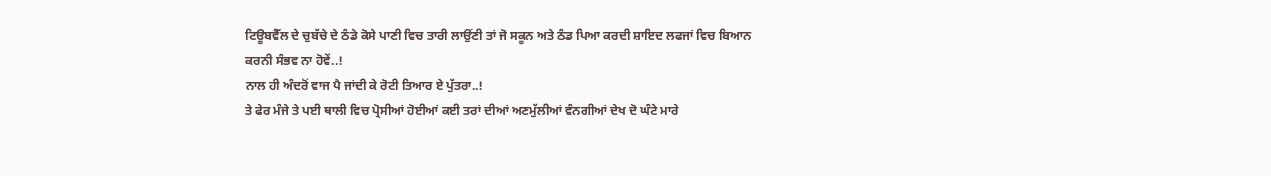ਟਿਊਬਵੈੱਲ ਦੇ ਚੁਬੱਚੇ ਦੇ ਠੰਡੇ ਕੋਸੇ ਪਾਣੀ ਵਿਚ ਤਾਰੀ ਲਾਉਂਣੀ ਤਾਂ ਜੋ ਸਕੂਨ ਅਤੇ ਠੰਡ ਪਿਆ ਕਰਦੀ ਸ਼ਾਇਦ ਲਫਜਾਂ ਵਿਚ ਬਿਆਨ ਕਰਨੀ ਸੰਭਵ ਨਾ ਹੋਵੇਂ..!
ਨਾਲ ਹੀ ਅੰਦਰੋਂ ਵਾਜ ਪੈ ਜਾਂਦੀ ਕੇ ਰੋਟੀ ਤਿਆਰ ਏ ਪੁੱਤਰਾ..!
ਤੇ ਫੇਰ ਮੰਜੇ ਤੇ ਪਈ ਥਾਲੀ ਵਿਚ ਪ੍ਰੋਸੀਆਂ ਹੋਈਆਂ ਕਈ ਤਰਾਂ ਦੀਆਂ ਅਣਮੁੱਲੀਆਂ ਵੰਨਗੀਆਂ ਦੇਖ ਦੋ ਘੰਟੇ ਮਾਰੇ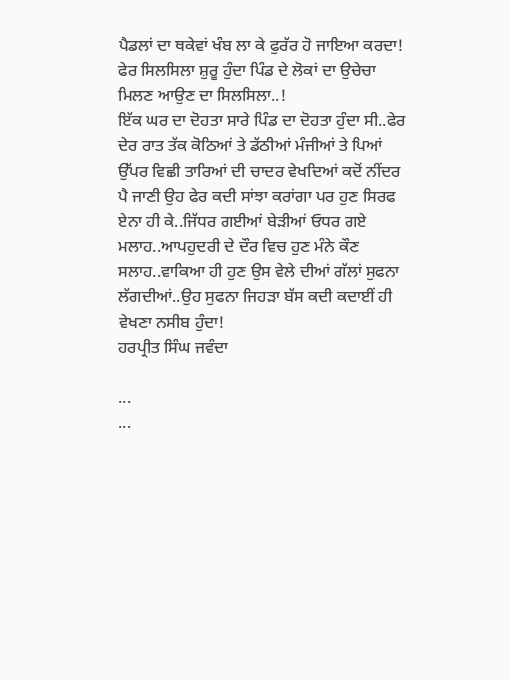ਪੈਡਲਾਂ ਦਾ ਥਕੇਵਾਂ ਖੰਬ ਲਾ ਕੇ ਫੁਰੱਰ ਹੋ ਜਾਇਆ ਕਰਦਾ!
ਫੇਰ ਸਿਲਸਿਲਾ ਸ਼ੁਰੂ ਹੁੰਦਾ ਪਿੰਡ ਦੇ ਲੋਕਾਂ ਦਾ ਉਚੇਚਾ ਮਿਲਣ ਆਉਣ ਦਾ ਸਿਲਸਿਲਾ..!
ਇੱਕ ਘਰ ਦਾ ਦੋਹਤਾ ਸਾਰੇ ਪਿੰਡ ਦਾ ਦੋਹਤਾ ਹੁੰਦਾ ਸੀ..ਫੇਰ ਦੇਰ ਰਾਤ ਤੱਕ ਕੋਠਿਆਂ ਤੇ ਡੱਠੀਆਂ ਮੰਜੀਆਂ ਤੇ ਪਿਆਂ ਉੱਪਰ ਵਿਛੀ ਤਾਰਿਆਂ ਦੀ ਚਾਦਰ ਵੇਖਦਿਆਂ ਕਦੋਂ ਨੀਂਦਰ ਪੈ ਜਾਣੀ ਉਹ ਫੇਰ ਕਦੀ ਸਾਂਝਾ ਕਰਾਂਗਾ ਪਰ ਹੁਣ ਸਿਰਫ ਏਨਾ ਹੀ ਕੇ..ਜਿੱਧਰ ਗਈਆਂ ਬੇੜੀਆਂ ਓਧਰ ਗਏ ਮਲਾਹ..ਆਪਹੁਦਰੀ ਦੇ ਦੌਰ ਵਿਚ ਹੁਣ ਮੰਨੇ ਕੌਣ ਸਲਾਹ..ਵਾਕਿਆ ਹੀ ਹੁਣ ਉਸ ਵੇਲੇ ਦੀਆਂ ਗੱਲਾਂ ਸੁਫਨਾ ਲੱਗਦੀਆਂ..ਉਹ ਸੁਫਨਾ ਜਿਹੜਾ ਬੱਸ ਕਦੀ ਕਦਾਈਂ ਹੀ ਵੇਖਣਾ ਨਸੀਬ ਹੁੰਦਾ!
ਹਰਪ੍ਰੀਤ ਸਿੰਘ ਜਵੰਦਾ

...
...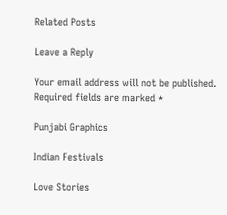Related Posts

Leave a Reply

Your email address will not be published. Required fields are marked *

Punjabi Graphics

Indian Festivals

Love Stories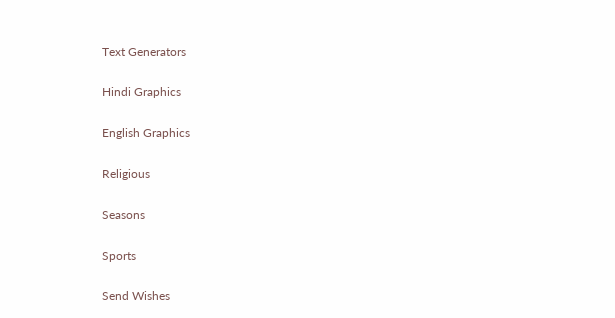Text Generators

Hindi Graphics

English Graphics

Religious

Seasons

Sports

Send Wishes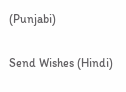(Punjabi)

Send Wishes (Hindi)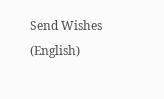Send Wishes (English)